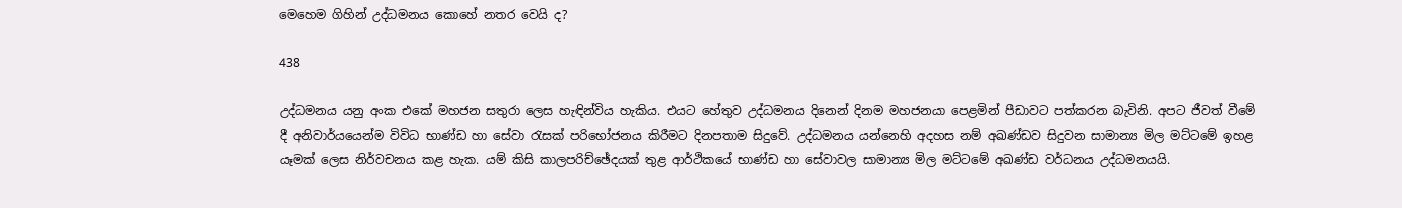මෙහෙම ගිහින් උද්ධමනය කොහේ නතර වෙයි ද?

438

උද්ධමනය යනු අංක එකේ මහජන සතුරා ලෙස හැඳින්විය හැකිය. එයට හේතුව උද්ධමනය දිනෙන් දිනම මහජනයා පෙළමින් පීඩාවට පත්කරන බැවිනි. අපට ජීවත් වීමේ දී අනිවාර්යයෙන්ම විවිධ භාණ්ඩ හා සේවා රැසක් පරිභෝජනය කිරීමට දිනපතාම සිදුවේ. උද්ධමනය යන්නෙහි අදහස නම් අඛණ්ඩව සිදුවන සාමාන්‍ය මිල මට්ටමේ ඉහළ යෑමක් ලෙස නිර්වචනය කළ හැක. යම් කිසි කාලපරිච්ඡේදයක් තුළ ආර්ථිකයේ භාණ්ඩ හා සේවාවල සාමාන්‍ය මිල මට්ටමේ අඛණ්ඩ වර්ධනය උද්ධමනයයි.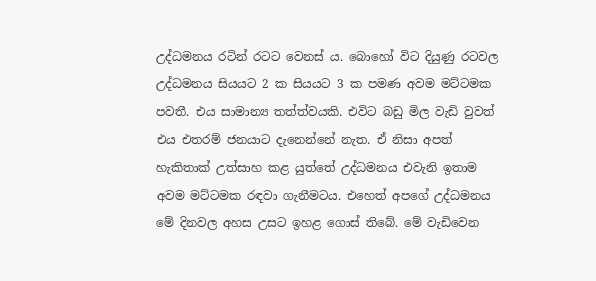උද්ධමනය රටින් රටට වෙනස් ය. බොහෝ විට දියුණු රටවල උද්ධමනය සියයට 2 ක සියයට 3 ක පමණ අවම මට්ටමක පවතී. එය සාමාන්‍ය තත්ත්වයකි. එවිට බඩු මිල වැඩි වුවත් එය එතරම් ජනයාට දැනෙන්නේ නැත. ඒ නිසා අපත් හැකිතාක් උත්සාහ කළ යුත්තේ උද්ධමනය එවැනි ඉතාම අවම මට්ටමක රඳවා ගැනීමටය. එහෙත් අපගේ උද්ධමනය මේ දිනවල අහස උසට ඉහළ ගොස් තිබේ. මේ වැඩිවෙන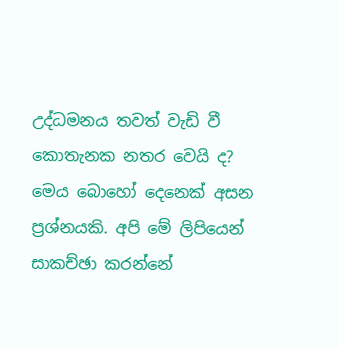උද්ධමනය තවත් වැඩි වී කොතැනක නතර වෙයි ද? මෙය බොහෝ දෙනෙක් අසන ප්‍රශ්නයකි. අපි මේ ලිපියෙන් සාකච්ඡා කරන්නේ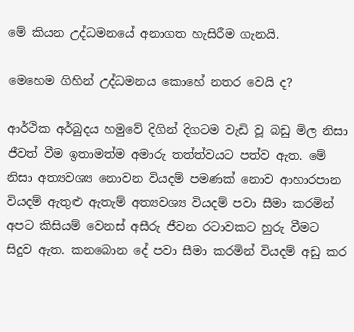මේ කියන උද්ධමනයේ අනාගත හැසිරීම ගැනයි.

මෙහෙම ගිහින් උද්ධමනය කොහේ නතර වෙයි ද?

ආර්ථික අර්බුදය හමුවේ දිගින් දිගටම වැඩි වූ බඩු මිල නිසා ජීවත් වීම ඉතාමත්ම අමාරු තත්ත්වයට පත්ව ඇත. මේ නිසා අත්‍යවශ්‍ය නොවන වියදම් පමණක් නොව ආහාරපාන වියදම් ඇතුළු ඇතැම් අත්‍යවශ්‍ය වියදම් පවා සීමා කරමින් අපට කිසියම් වෙනස් අසීරු ජීවන රටාවකට හුරු වීමට සිදුව ඇත. කනබොන දේ පවා සීමා කරමින් වියදම් අඩු කර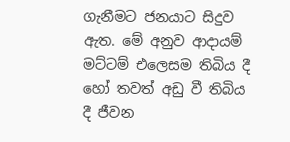ගැනීමට ජනයාට සිදුව ඇත. මේ අනුව ආදායම් මට්ටම් එලෙසම තිබිය දී හෝ තවත් අඩු වී තිබිය දී ජීවන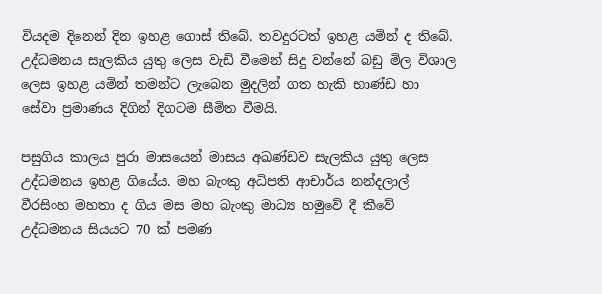වියදම දිනෙන් දින ඉහළ ගොස් තිබේ. තවදුරටත් ඉහළ යමින් ද තිබේ. උද්ධමනය සැලකිය යුතු ලෙස වැඩි වීමෙන් සිදු වන්නේ බඩු මිල විශාල ලෙස ඉහළ යමින් තමන්ට ලැබෙන මුදලින් ගත හැකි භාණ්ඩ හා සේවා ප්‍රමාණය දිගින් දිගටම සීමිත වීමයි.

පසුගිය කාලය පුරා මාසයෙන් මාසය අඛණ්ඩව සැලකිය යුතු ලෙස උද්ධමනය ඉහළ ගියේය. මහ බැංකු අධිපති ආචාර්ය නන්දලාල් වීරසිංහ මහතා ද ගිය මස මහ බැංකු මාධ්‍ය හමුවේ දී කීවේ උද්ධමනය සියයට 70 ක් පමණ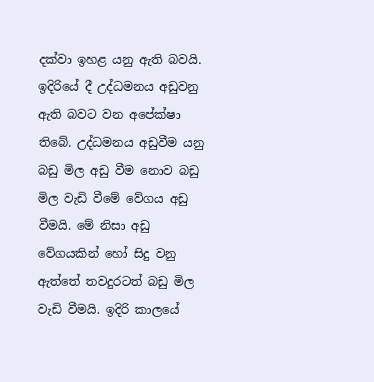දක්වා ඉහළ යනු ඇති බවයි. ඉදිරියේ දී උද්ධමනය අඩුවනු ඇති බවට වන අපේක්ෂා තිබේ. උද්ධමනය අඩුවීම යනු බඩු මිල අඩු වීම නොව බඩු මිල වැඩි වීමේ වේගය අඩු වීමයි. මේ නිසා අඩු වේගයකින් හෝ සිදු වනු ඇත්තේ තවදුරටත් බඩු මිල වැඩි වීමයි. ඉදිරි කාලයේ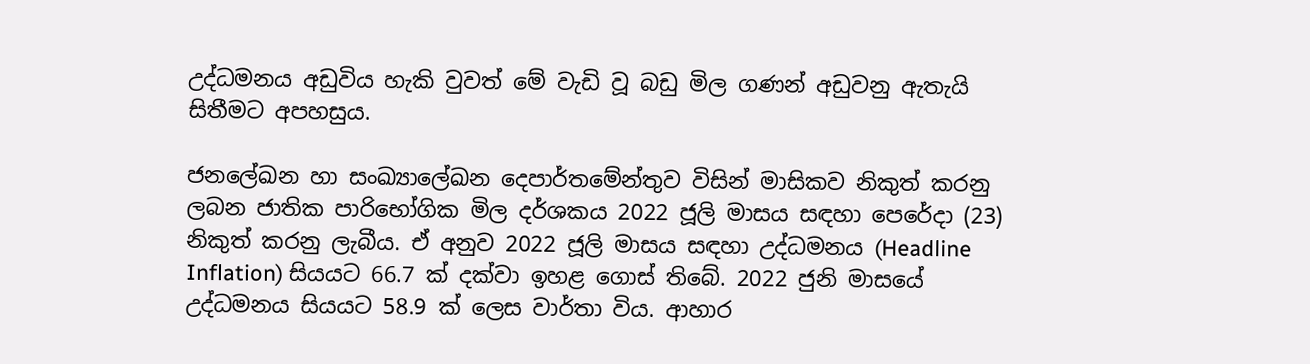උද්ධමනය අඩුවිය හැකි වුවත් මේ වැඩි වූ බඩු මිල ගණන් අඩුවනු ඇතැයි සිතීමට අපහසුය.

ජනලේඛන හා සංඛ්‍යාලේඛන දෙපාර්තමේන්තුව විසින් මාසිකව නිකුත් කරනු ලබන ජාතික පාරිභෝගික මිල දර්ශකය 2022 ජූලි මාසය සඳහා පෙරේදා (23) නිකුත් කරනු ලැබීය. ඒ අනුව 2022 ජූලි මාසය සඳහා උද්ධමනය (Headline Inflation) සියයට 66.7 ක් දක්වා ඉහළ ගොස් තිබේ. 2022 ජුනි මාසයේ උද්ධමනය සියයට 58.9 ක් ලෙස වාර්තා විය. ආහාර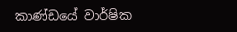කාණ්ඩයේ වාර්ෂික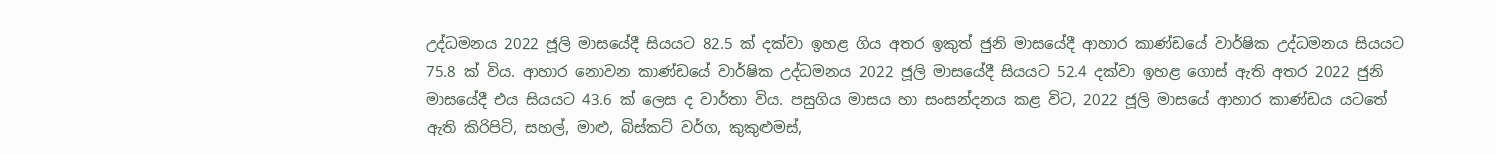උද්ධමනය 2022 ජූලි මාසයේදී සියයට 82.5 ක් දක්වා ඉහළ ගිය අතර ඉකුත් ජුනි මාසයේදී ආහාර කාණ්ඩයේ වාර්ෂික උද්ධමනය සියයට 75.8 ක් විය. ආහාර නොවන කාණ්ඩයේ වාර්ෂික උද්ධමනය 2022 ජූලි මාසයේදී සියයට 52.4 දක්වා ඉහළ ගොස් ඇති අතර 2022 ජුනි මාසයේදී එය සියයට 43.6 ක් ලෙස ද වාර්තා විය. පසුගිය මාසය හා සංසන්දනය කළ විට, 2022 ජූලි මාසයේ ආහාර කාණ්ඩය යටතේ ඇති කිරිපිටි, සහල්, මාළු, බිස්කට් වර්ග, කුකුළුමස්,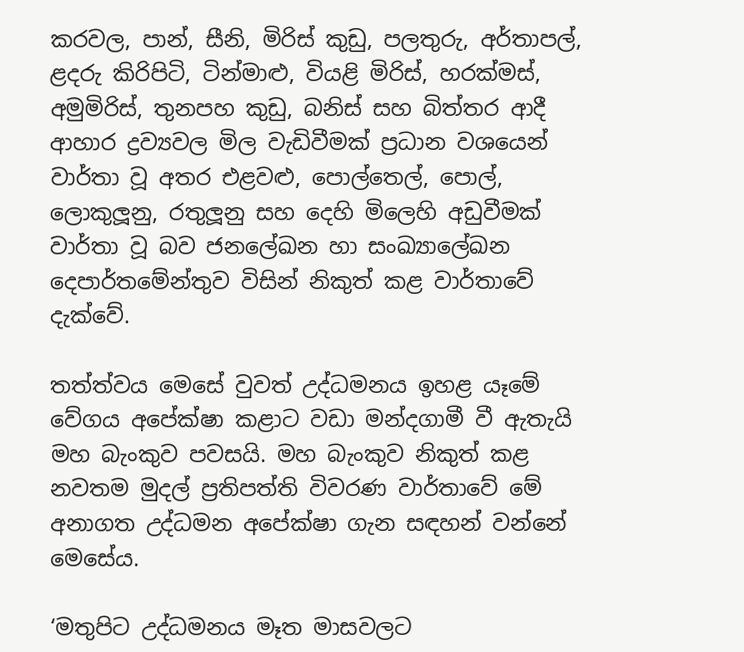කරවල, පාන්, සීනි, මිරිස් කුඩු, පලතුරු, අර්තාපල්, ළදරු කිරිපිටි, ටින්මාළු, වියළි මිරිස්, හරක්මස්, අමුමිරිස්, තුනපහ කුඩු, බනිස් සහ බිත්තර ආදී ආහාර ද්‍රව්‍යවල මිල වැඩිවීමක් ප්‍රධාන වශයෙන් වාර්තා වූ අතර එළවළු, පොල්තෙල්, පොල්, ලොකුලූනු, රතුලූනු සහ දෙහි මිලෙහි අඩුවීමක් වාර්තා වූ බව ජනලේඛන හා සංඛ්‍යාලේඛන දෙපාර්තමේන්තුව විසින් නිකුත් කළ වාර්තාවේ දැක්වේ.

තත්ත්වය මෙසේ වුවත් උද්ධමනය ඉහළ යෑමේ වේගය අපේක්ෂා කළාට වඩා මන්දගාමී වී ඇතැයි මහ බැංකුව පවසයි. මහ බැංකුව නිකුත් කළ නවතම මුදල් ප්‍රතිපත්ති විවරණ වාර්තාවේ මේ අනාගත උද්ධමන අපේක්ෂා ගැන සඳහන් වන්නේ මෙසේය.

‘මතුපිට උද්ධමනය මෑත මාසවලට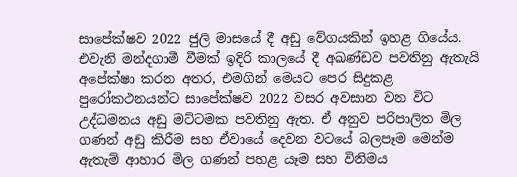සාපේක්ෂව 2022 ජුලි මාසයේ දී අඩු වේගයකින් ඉහළ ගියේය. එවැනි මන්දගාමී වීමක් ඉදිරි කාලයේ දී අඛණ්ඩව පවතිනු ඇතැයි අපේක්ෂා කරන අතර, එමගින් මෙයට පෙර සිදුකළ පුරෝකථනයන්ට සාපේක්ෂව 2022 වසර අවසාන වන විට උද්ධමනය අඩු මට්ටමක පවතිනු ඇත. ඒ අනුව පරිපාලිත මිල ගණන් අඩු කිරීම සහ ඒවායේ දෙවන වටයේ බලපෑම මෙන්ම ඇතැම් ආහාර මිල ගණන් පහළ යෑම සහ විනිමය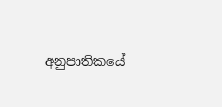අනුපාතිකයේ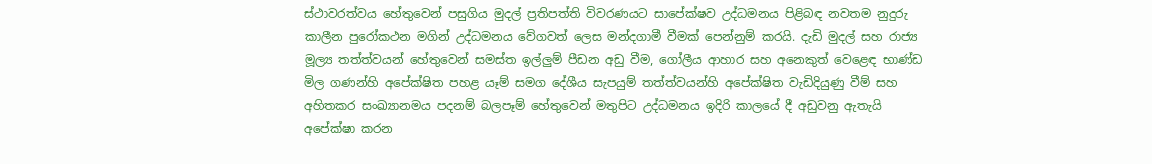ස්ථාවරත්වය හේතුවෙන් පසුගිය මුදල් ප්‍රතිපත්ති විවරණයට සාපේක්ෂව උද්ධමනය පිළිබඳ නවතම නුදුරු කාලීන පුරෝකථන මගින් උද්ධමනය වේගවත් ලෙස මන්දගාමී වීමක් පෙන්නුම් කරයි. දැඩි මුදල් සහ රාජ්‍ය මූල්‍ය තත්ත්වයන් හේතුවෙන් සමස්ත ඉල්ලුම් පීඩන අඩු වීම, ගෝලීය ආහාර සහ අනෙකුත් වෙළෙඳ භාණ්ඩ මිල ගණන්හි අපේක්ෂිත පහළ යෑම් සමග දේශීය සැපයුම් තත්ත්වයන්හි අපේක්ෂිත වැඩිදියුණු වීම් සහ අහිතකර සංඛ්‍යානමය පදනම් බලපෑම් හේතුවෙන් මතුපිට උද්ධමනය ඉදිරි කාලයේ දී අඩුවනු ඇතැයි අපේක්ෂා කරන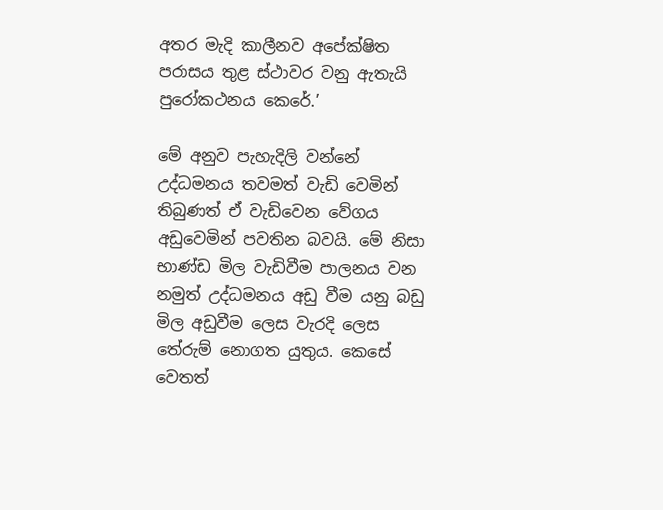අතර මැදි කාලීනව අපේක්ෂිත පරාසය තුළ ස්ථාවර වනු ඇතැයි පුරෝකථනය කෙරේ.’

මේ අනුව පැහැදිලි වන්නේ උද්ධමනය තවමත් වැඩි වෙමින් තිබුණත් ඒ වැඩිවෙන වේගය අඩුවෙමින් පවතින බවයි. මේ නිසා භාණ්ඩ මිල වැඩිවීම පාලනය වන නමුත් උද්ධමනය අඩු වීම යනු බඩු මිල අඩුවීම ලෙස වැරදි ලෙස තේරුම් නොගත යුතුය. කෙසේ වෙතත්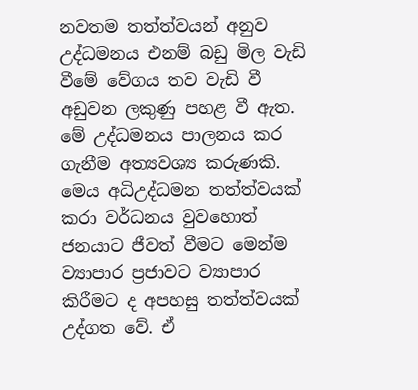නවතම තත්ත්වයන් අනුව උද්ධමනය එනම් බඩු මිල වැඩි වීමේ වේගය තව වැඩි වී අඩුවන ලකුණු පහළ වී ඇත. මේ උද්ධමනය පාලනය කර ගැනීම අත්‍යවශ්‍ය කරුණකි. මෙය අධිඋද්ධමන තත්ත්වයක් කරා වර්ධනය වුවහොත් ජනයාට ජීවත් වීමට මෙන්ම ව්‍යාපාර ප්‍රජාවට ව්‍යාපාර කිරීමට ද අපහසු තත්ත්වයක් උද්ගත වේ. ඒ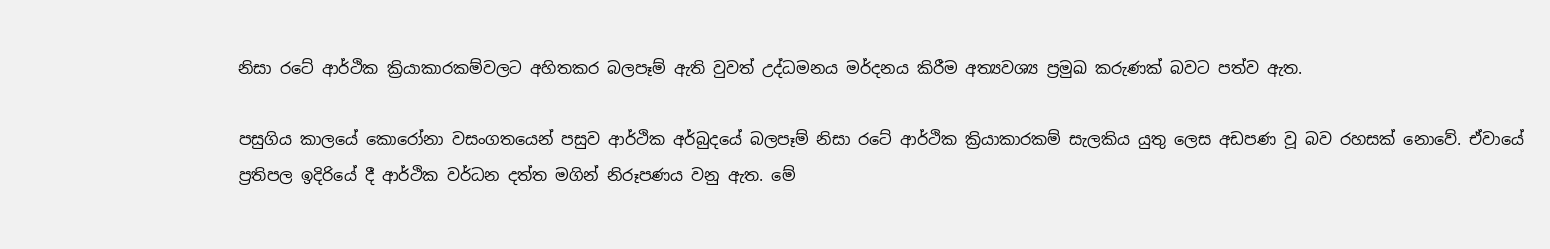නිසා රටේ ආර්ථික ක්‍රියාකාරකම්වලට අහිතකර බලපෑම් ඇති වුවත් උද්ධමනය මර්දනය කිරීම අත්‍යවශ්‍ය ප්‍රමුඛ කරුණක් බවට පත්ව ඇත.

පසුගිය කාලයේ කොරෝනා වසංගතයෙන් පසුව ආර්ථික අර්බුදයේ බලපෑම් නිසා රටේ ආර්ථික ක්‍රියාකාරකම් සැලකිය යුතු ලෙස අඩපණ වූ බව රහසක් නොවේ. ඒවායේ ප්‍රතිපල ඉදිරියේ දී ආර්ථික වර්ධන දත්ත මගින් නිරූපණය වනු ඇත. මේ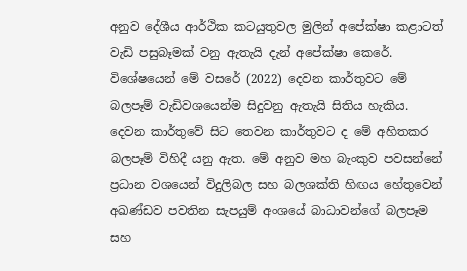අනුව දේශීය ආර්ථික කටයුතුවල මුලින් අපේක්ෂා කළාටත් වැඩි පසුබෑමක් වනු ඇතැයි දැන් අපේක්ෂා කෙරේ. විශේෂයෙන් මේ වසරේ (2022) දෙවන කාර්තුවට මේ බලපෑම් වැඩිවශයෙන්ම සිදුවනු ඇතැයි සිතිය හැකිය. දෙවන කාර්තුවේ සිට තෙවන කාර්තුවට ද මේ අහිතකර බලපෑම් විහිදී යනු ඇත. මේ අනුව මහ බැංකුව පවසන්නේ ප්‍රධාන වශයෙන් විදුලිබල සහ බලශක්ති හිඟය හේතුවෙන් අඛණ්ඩව පවතින සැපයුම් අංශයේ බාධාවන්ගේ බලපෑම සහ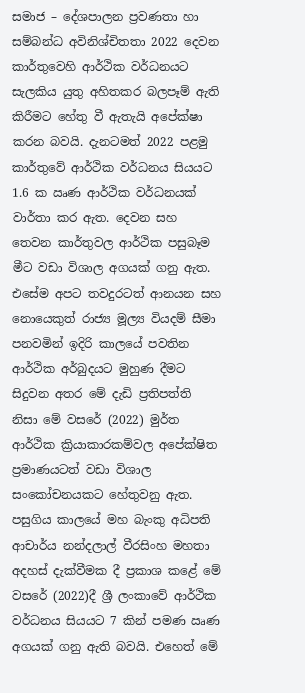සමාජ – දේශපාලන ප්‍රවණතා හා සම්බන්ධ අවිනිශ්චිතතා 2022 දෙවන කාර්තුවෙහි ආර්ථික වර්ධනයට සැලකිය යුතු අහිතකර බලපෑම් ඇති කිරීමට හේතු වී ඇතැයි අපේක්ෂා කරන බවයි. දැනටමත් 2022 පළමු කාර්තුවේ ආර්ථික වර්ධනය සියයට 1.6 ක ඍණ ආර්ථික වර්ධනයක් වාර්තා කර ඇත. දෙවන සහ තෙවන කාර්තුවල ආර්ථික පසුබෑම මීට වඩා විශාල අගයක් ගනු ඇත. එසේම අපට තවදුරටත් ආනයන සහ නොයෙකුත් රාජ්‍ය මූල්‍ය වියදම් සීමා පනවමින් ඉදිරි කාලයේ පවතින ආර්ථික අර්බුදයට මුහුණ දීමට සිදුවන අතර මේ දැඩි ප්‍රතිපත්ති නිසා මේ වසරේ (2022) මුර්ත ආර්ථික ක්‍රියාකාරකම්වල අපේක්ෂිත ප්‍රමාණයටත් වඩා විශාල සංකෝචනයකට හේතුවනු ඇත. පසුගිය කාලයේ මහ බැංකු අධිපති ආචාර්ය නන්දලාල් වීරසිංහ මහතා අදහස් දැක්වීමක දී ප්‍රකාශ කළේ මේ වසරේ (2022)දී ශ්‍රී ලංකාවේ ආර්ථික වර්ධනය සියයට 7 කින් පමණ ඍණ අගයක් ගනු ඇති බවයි. එහෙත් මේ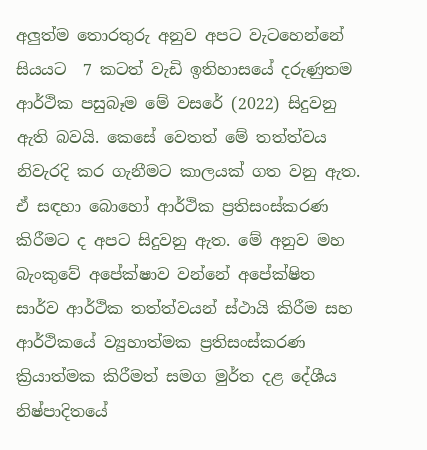අලුත්ම තොරතුරු අනුව අපට වැටහෙන්නේ සියයට  7 කටත් වැඩි ඉතිහාසයේ දරුණුතම ආර්ථික පසුබෑම මේ වසරේ (2022) සිදුවනු ඇති බවයි. කෙසේ වෙතත් මේ තත්ත්වය නිවැරදි කර ගැනීමට කාලයක් ගත වනු ඇත. ඒ සඳහා බොහෝ ආර්ථික ප්‍රතිසංස්කරණ කිරීමට ද අපට සිදුවනු ඇත. මේ අනුව මහ බැංකුවේ අපේක්ෂාව වන්නේ අපේක්ෂිත සාර්ව ආර්ථික තත්ත්වයන් ස්ථායි කිරීම සහ ආර්ථිකයේ ව්‍යුහාත්මක ප්‍රතිසංස්කරණ ක්‍රියාත්මක කිරීමත් සමග මුර්ත දළ දේශීය නිෂ්පාදිතයේ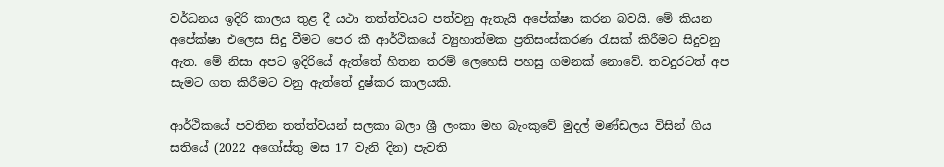වර්ධනය ඉදිරි කාලය තුළ දී යථා තත්ත්වයට පත්වනු ඇතැයි අපේක්ෂා කරන බවයි. මේ කියන අපේක්ෂා එලෙස සිදු වීමට පෙර කී ආර්ථිකයේ ව්‍යුහාත්මක ප්‍රතිසංස්කරණ රැසක් කිරීමට සිදුවනු ඇත. මේ නිසා අපට ඉදිරියේ ඇත්තේ හිතන තරම් ලෙහෙසි පහසු ගමනක් නොවේ. තවදුරටත් අප සැමට ගත කිරීමට වනු ඇත්තේ දුෂ්කර කාලයකි.

ආර්ථිකයේ පවතින තත්ත්වයන් සලකා බලා ශ්‍රී ලංකා මහ බැංකුවේ මුදල් මණ්ඩලය විසින් ගිය සතියේ (2022 අගෝස්තු මස 17 වැනි දින) පැවති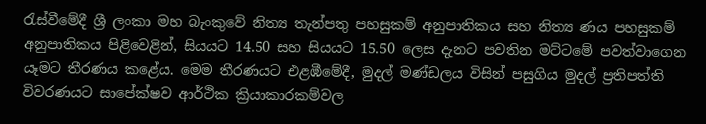රැස්වීමේදී ශ්‍රී ලංකා මහ බැංකුවේ නිත්‍ය තැන්පතු පහසුකම් අනුපාතිකය සහ නිත්‍ය ණය පහසුකම් අනුපාතිකය පිළිවෙළින්, සියයට 14.50 සහ සියයට 15.50 ලෙස දැනට පවතින මට්ටමේ පවත්වාගෙන යෑමට තීරණය කළේය. මෙම තීරණයට එළඹීමේදී, මුදල් මණ්ඩලය විසින් පසුගිය මුදල් ප්‍රතිපත්ති විවරණයට සාපේක්ෂව ආර්ථික ක්‍රියාකාරකම්වල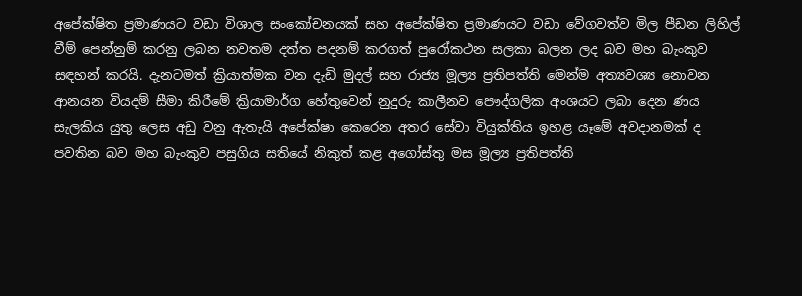අපේක්ෂිත ප්‍රමාණයට වඩා විශාල සංකෝචනයක් සහ අපේක්ෂිත ප්‍රමාණයට වඩා වේගවත්ව මිල පීඩන ලිහිල් වීම් පෙන්නුම් කරනු ලබන නවතම දත්ත පදනම් කරගත් පුරෝකථන සලකා බලන ලද බව මහ බැංකුව සඳහන් කරයි. දැනටමත් ක්‍රියාත්මක වන දැඩි මුදල් සහ රාජ්‍ය මූල්‍ය ප්‍රතිපත්ති මෙන්ම අත්‍යවශ්‍ය නොවන ආනයන වියදම් සීමා කිරීමේ ක්‍රියාමාර්ග හේතුවෙන් නුදුරු කාලීනව පෞද්ගලික අංශයට ලබා දෙන ණය සැලකිය යුතු ලෙස අඩු වනු ඇතැයි අපේක්ෂා කෙරෙන අතර සේවා වියුක්තිය ඉහළ යෑමේ අවදානමක් ද පවතින බව මහ බැංකුව පසුගිය සතියේ නිකුත් කළ අගෝස්තු මස මූල්‍ය ප්‍රතිපත්ති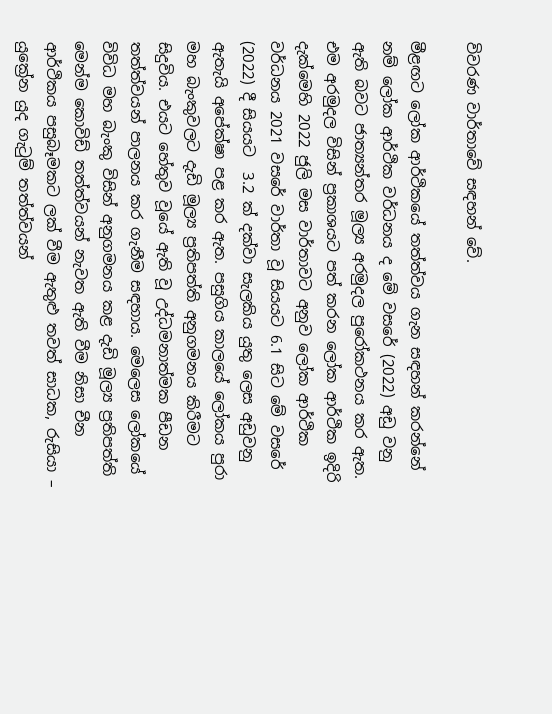විවරණ වාර්තාවේ සඳහන් වේ.

මීළඟට ලෝක ආර්ථිකයේ තත්ත්වය ගැන සඳහන් කරන්නේ නම් ලෝක ආර්ථික වර්ධනය ද මේ වසරේ (2022) අඩු වනු ඇති බවට ජාත්‍යන්තර මූල්‍ය අරමුදල පුරෝකථනය කර ඇත. එම අරමුදල විසින් ප්‍රකාශයට පත් කරන ලෝක ආර්ථික ඉදිරි දැක්මෙහි 2022 ජුලි මස වාර්තාවට අනුව ලෝක ආර්ථික වර්ධනය 2021 වසරේ වාර්තා වූ සියයට 6.1 සිට මේ වසරේ (2022) දී සියයට  3.2 ක් දක්වා සැලකිය යුතු ලෙස අඩුවනු ඇතැයි අපේක්ෂා පළ කර ඇත. පසුගිය කාලයේ ලෝකය පුරා මහ බැංකුවලට දැඩි මූල්‍ය ප්‍රතිපත්ති අනුගමනය කිරීමට සිදුවිය. එයට හේතුව වූයේ ඇති වූ උද්ධමනාත්මක පීඩන තත්ත්වයන් පාලනය කර ගැනීම සඳහාය. මෙලෙස ලෝකයේ විවිධ මහ බැංකු විසින් අනුගමනය කළ දැඩි මූල්‍ය ප්‍රතිපත්ති මෙන්ම කොවිඩ් තත්ත්වයන් නැවත ඇති වීම නිසා චීන ආර්ථිකය පසුබෑමකට ලක් වීම ඇතුළු තවත් සාධක, රුසියා – යුක්‍රේන යුද ගැටුම් තත්ත්වයන්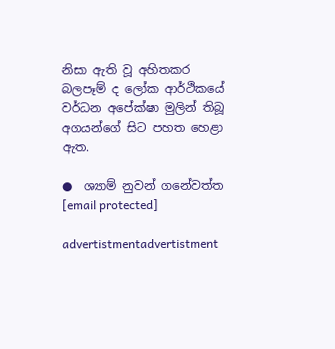නිසා ඇති වූ අහිතකර බලපෑම් ද ලෝක ආර්ථිකයේ වර්ධන අපේක්ෂා මුලින් තිබූ අගයන්ගේ සිට පහත හෙළා ඇත.

●  ශ්‍යාම් නුවන් ගනේවත්ත
[email protected]

advertistmentadvertistment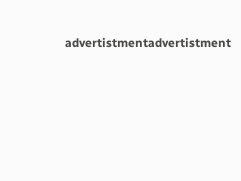advertistmentadvertistment